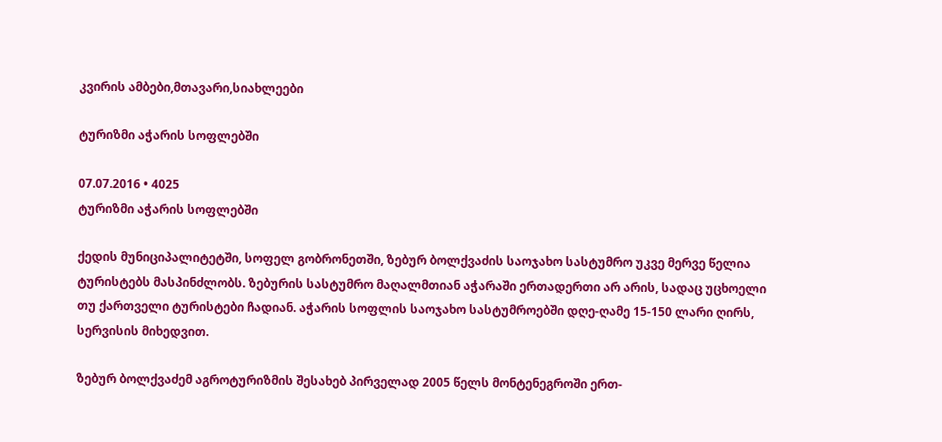კვირის ამბები,მთავარი,სიახლეები

ტურიზმი აჭარის სოფლებში

07.07.2016 • 4025
ტურიზმი აჭარის სოფლებში

ქედის მუნიციპალიტეტში, სოფელ გობრონეთში, ზებურ ბოლქვაძის საოჯახო სასტუმრო უკვე მერვე წელია ტურისტებს მასპინძლობს. ზებურის სასტუმრო მაღალმთიან აჭარაში ერთადერთი არ არის, სადაც უცხოელი თუ ქართველი ტურისტები ჩადიან. აჭარის სოფლის საოჯახო სასტუმროებში დღე-ღამე 15-150 ლარი ღირს, სერვისის მიხედვით.

ზებურ ბოლქვაძემ აგროტურიზმის შესახებ პირველად 2005 წელს მონტენეგროში ერთ-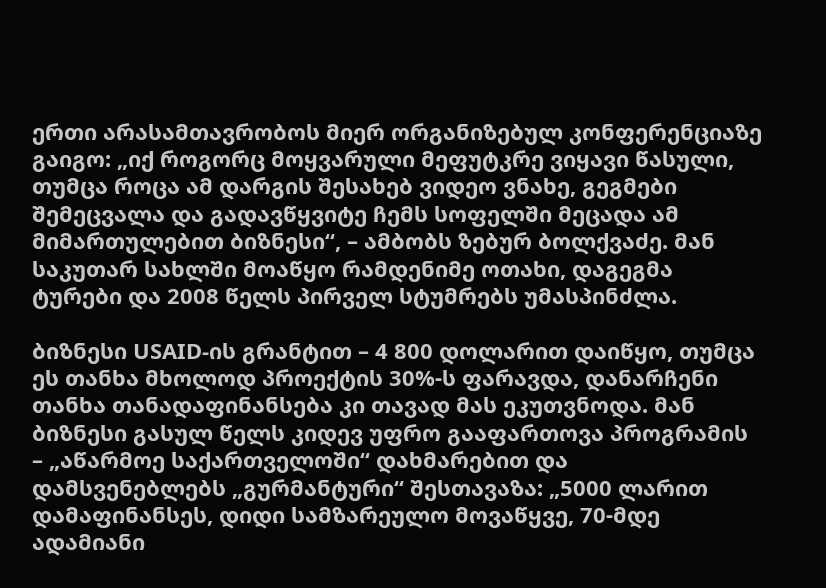ერთი არასამთავრობოს მიერ ორგანიზებულ კონფერენციაზე გაიგო: „იქ როგორც მოყვარული მეფუტკრე ვიყავი წასული, თუმცა როცა ამ დარგის შესახებ ვიდეო ვნახე, გეგმები შემეცვალა და გადავწყვიტე ჩემს სოფელში მეცადა ამ მიმართულებით ბიზნესი“, – ამბობს ზებურ ბოლქვაძე. მან საკუთარ სახლში მოაწყო რამდენიმე ოთახი, დაგეგმა ტურები და 2008 წელს პირველ სტუმრებს უმასპინძლა.

ბიზნესი USAID-ის გრანტით – 4 800 დოლარით დაიწყო, თუმცა ეს თანხა მხოლოდ პროექტის 30%-ს ფარავდა, დანარჩენი თანხა თანადაფინანსება კი თავად მას ეკუთვნოდა. მან ბიზნესი გასულ წელს კიდევ უფრო გააფართოვა პროგრამის – „აწარმოე საქართველოში“ დახმარებით და დამსვენებლებს „გურმანტური“ შესთავაზა: „5000 ლარით დამაფინანსეს, დიდი სამზარეულო მოვაწყვე, 70-მდე ადამიანი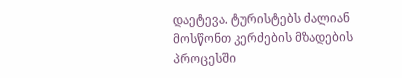დაეტევა. ტურისტებს ძალიან მოსწონთ კერძების მზადების პროცესში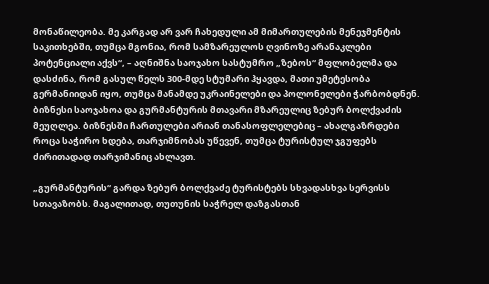მონაწილეობა. მე კარგად არ ვარ ჩახედული ამ მიმართულების მენეჯმენტის საკითხებში, თუმცა მგონია, რომ სამზარეულოს ღვინოზე არანაკლები პოტენციალი აქვს“, – აღნიშნა საოჯახო სასტუმრო „ზებოს“ მფლობელმა და დასძინა, რომ გასულ წელს 300-მდე სტუმარი ჰყავდა, მათი უმეტესობა გერმანიიდან იყო, თუმცა მანამდე უკრაინელები და პოლონელები ჭარბობდნენ. ბიზნესი საოჯახოა და გურმანტურის მთავარი მზარეულიც ზებურ ბოლქვაძის მეუღლეა. ბიზნესში ჩართულები არიან თანასოფლელებიც – ახალგაზრდები როცა საჭირო ხდება, თარჯიმნობას უწევენ, თუმცა ტურისტულ ჯგუფებს ძირითადად თარჯიმანიც ახლავთ.

„გურმანტურის“ გარდა ზებურ ბოლქვაძე ტურისტებს სხვადასხვა სერვისს სთავაზობს. მაგალითად, თუთუნის საჭრელ დაზგასთან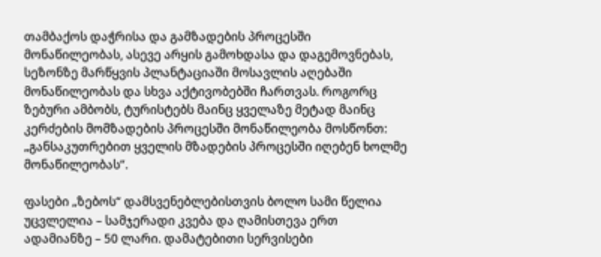თამბაქოს დაჭრისა და გამზადების პროცესში მონაწილეობას, ასევე არყის გამოხდასა და დაგემოვნებას, სეზონზე მარწყვის პლანტაციაში მოსავლის აღებაში მონაწილეობას და სხვა აქტივობებში ჩართვას. როგორც ზებური ამბობს, ტურისტებს მაინც ყველაზე მეტად მაინც კერძების მომზადების პროცესში მონაწილეობა მოსწონთ: „განსაკუთრებით ყველის მზადების პროცესში იღებენ ხოლმე მონაწილეობას“.

ფასები „ზებოს“ დამსვენებლებისთვის ბოლო სამი წელია უცვლელია – სამჯერადი კვება და ღამისთევა ერთ ადამიანზე – 50 ლარი. დამატებითი სერვისები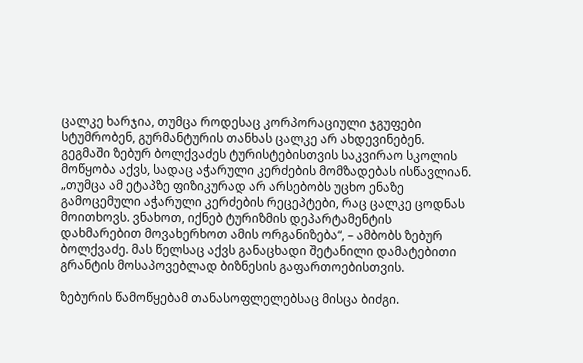ცალკე ხარჯია, თუმცა როდესაც კორპორაციული ჯგუფები სტუმრობენ, გურმანტურის თანხას ცალკე არ ახდევინებენ. გეგმაში ზებურ ბოლქვაძეს ტურისტებისთვის საკვირაო სკოლის მოწყობა აქვს, სადაც აჭარული კერძების მომზადებას ისწავლიან. „თუმცა ამ ეტაპზე ფიზიკურად არ არსებობს უცხო ენაზე გამოცემული აჭარული კერძების რეცეპტები, რაც ცალკე ცოდნას მოითხოვს. ვნახოთ, იქნებ ტურიზმის დეპარტამენტის დახმარებით მოვახერხოთ ამის ორგანიზება“, – ამბობს ზებურ ბოლქვაძე. მას წელსაც აქვს განაცხადი შეტანილი დამატებითი გრანტის მოსაპოვებლად ბიზნესის გაფართოებისთვის.

ზებურის წამოწყებამ თანასოფლელებსაც მისცა ბიძგი.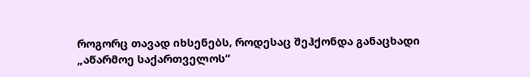როგორც თავად იხსენებს, როდესაც შეჰქონდა განაცხადი „აწარმოე საქართველოს“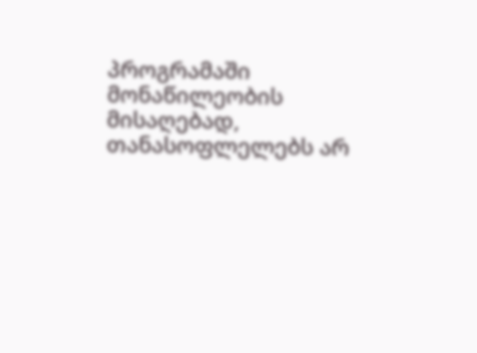პროგრამაში მონაწილეობის მისაღებად, თანასოფლელებს არ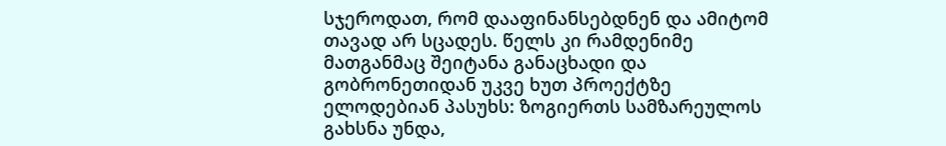სჯეროდათ, რომ დააფინანსებდნენ და ამიტომ თავად არ სცადეს. წელს კი რამდენიმე მათგანმაც შეიტანა განაცხადი და გობრონეთიდან უკვე ხუთ პროექტზე ელოდებიან პასუხს: ზოგიერთს სამზარეულოს გახსნა უნდა,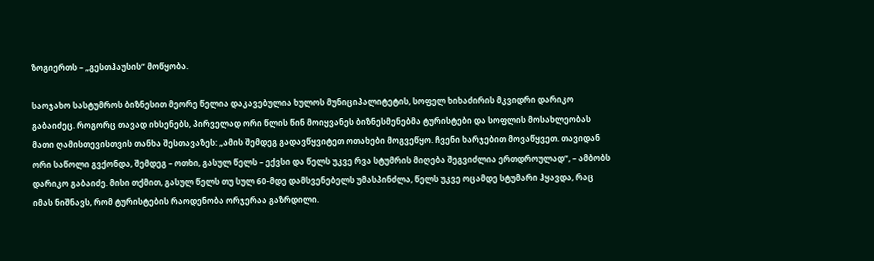ზოგიერთს – „გესთჰაუსის“ მოწყობა.

საოჯახო სასტუმროს ბიზნესით მეორე წელია დაკავებულია ხულოს მუნიციპალიტეტის, სოფელ ხიხაძირის მკვიდრი დარიკო გაბაიძეც. როგორც თავად იხსენებს, პირველად ორი წლის წინ მოიყვანეს ბიზნესმენებმა ტურისტები და სოფლის მოსახლეობას მათი ღამისთევისთვის თანხა შესთავაზეს: „ამის შემდეგ გადავწყვიტეთ ოთახები მოგვეწყო. ჩვენი ხარჯებით მოვაწყვეთ. თავიდან ორი საწოლი გვქონდა, შემდეგ – ოთხი, გასულ წელს – ექვსი და წელს უკვე რვა სტუმრის მიღება შეგვიძლია ერთდროულად“, – ამბობს დარიკო გაბაიძე. მისი თქმით, გასულ წელს თუ სულ 60-მდე დამსვენებელს უმასპინძლა, წელს უკვე ოცამდე სტუმარი ჰყავდა, რაც იმას ნიშნავს, რომ ტურისტების რაოდენობა ორჯერაა გაზრდილი.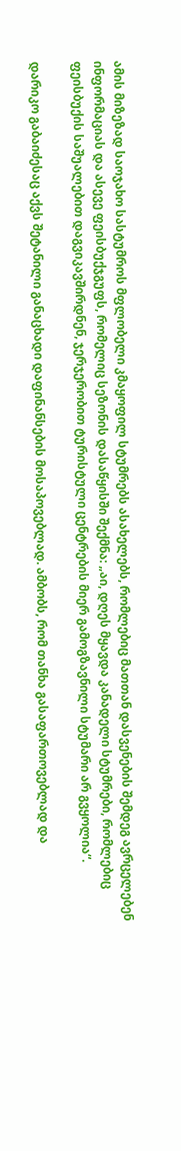ამის მიზეზად საოჯახო სასტუმროს მფლობელი კმაყოფილ სტუმრებს ასახელებს, რომლებიც მათთან დასვენების შემდეგ ავრცელებენ ინფორმაციას და ასევე ფეისბუქჯგუფს, რომელიც სეზონის დასაწყისში შექმნა: „აი, დღეს მყავდა კანადელი სტუმრები, რომლებიც ფეისბუქის საშუალებით დაგვიკავშირდნენ, ჯერჯერობით ტურისტული ცენტრების მიერ გამოგზავნილი სტუმარი არ გვყოლია“.

დარიკო გაბაიძესაც აქვს შეტანილი განაცხადი დაფინანსების მოსაპოვებლად. ამბობს, რომ თანხა გასაფართოვებლად და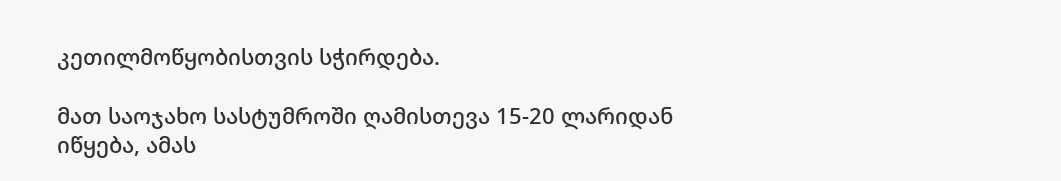კეთილმოწყობისთვის სჭირდება.

მათ საოჯახო სასტუმროში ღამისთევა 15-20 ლარიდან იწყება, ამას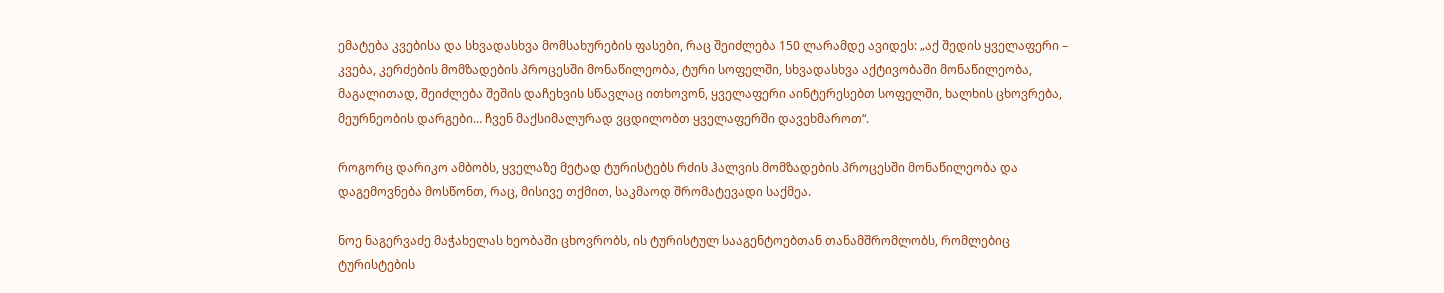ემატება კვებისა და სხვადასხვა მომსახურების ფასები, რაც შეიძლება 150 ლარამდე ავიდეს: „აქ შედის ყველაფერი – კვება, კერძების მომზადების პროცესში მონაწილეობა, ტური სოფელში, სხვადასხვა აქტივობაში მონაწილეობა, მაგალითად, შეიძლება შეშის დაჩეხვის სწავლაც ითხოვონ, ყველაფერი აინტერესებთ სოფელში, ხალხის ცხოვრება, მეურნეობის დარგები… ჩვენ მაქსიმალურად ვცდილობთ ყველაფერში დავეხმაროთ“.

როგორც დარიკო ამბობს, ყველაზე მეტად ტურისტებს რძის ჰალვის მომზადების პროცესში მონაწილეობა და დაგემოვნება მოსწონთ, რაც, მისივე თქმით, საკმაოდ შრომატევადი საქმეა.

ნოე ნაგერვაძე მაჭახელას ხეობაში ცხოვრობს, ის ტურისტულ სააგენტოებთან თანამშრომლობს, რომლებიც ტურისტების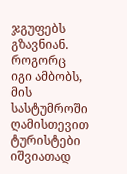ჯგუფებს გზავნიან. როგორც იგი ამბობს, მის სასტუმროში ღამისთევით ტურისტები იშვიათად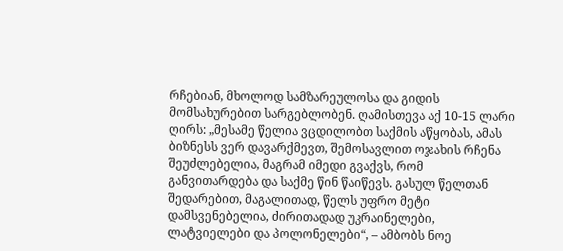რჩებიან, მხოლოდ სამზარეულოსა და გიდის მომსახურებით სარგებლობენ. ღამისთევა აქ 10-15 ლარი ღირს: „მესამე წელია ვცდილობთ საქმის აწყობას, ამას ბიზნესს ვერ დავარქმევთ, შემოსავლით ოჯახის რჩენა შეუძლებელია, მაგრამ იმედი გვაქვს, რომ განვითარდება და საქმე წინ წაიწევს. გასულ წელთან შედარებით, მაგალითად, წელს უფრო მეტი დამსვენებელია, ძირითადად უკრაინელები, ლატვიელები და პოლონელები“, – ამბობს ნოე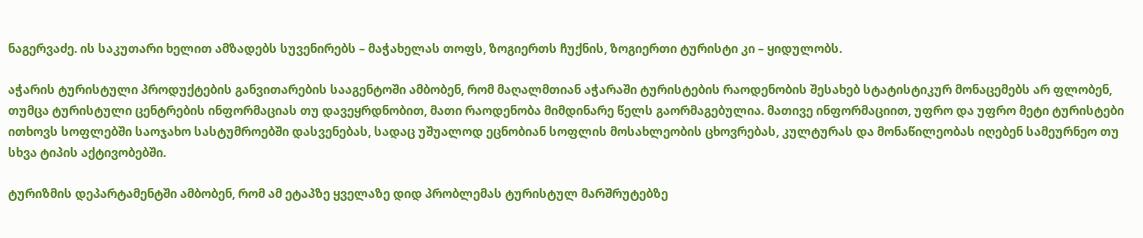ნაგერვაძე. ის საკუთარი ხელით ამზადებს სუვენირებს – მაჭახელას თოფს, ზოგიერთს ჩუქნის, ზოგიერთი ტურისტი კი – ყიდულობს.

აჭარის ტურისტული პროდუქტების განვითარების სააგენტოში ამბობენ, რომ მაღალმთიან აჭარაში ტურისტების რაოდენობის შესახებ სტატისტიკურ მონაცემებს არ ფლობენ, თუმცა ტურისტული ცენტრების ინფორმაციას თუ დავეყრდნობით, მათი რაოდენობა მიმდინარე წელს გაორმაგებულია. მათივე ინფორმაციით, უფრო და უფრო მეტი ტურისტები ითხოვს სოფლებში საოჯახო სასტუმროებში დასვენებას, სადაც უშუალოდ ეცნობიან სოფლის მოსახლეობის ცხოვრებას, კულტურას და მონაწილეობას იღებენ სამეურნეო თუ სხვა ტიპის აქტივობებში.

ტურიზმის დეპარტამენტში ამბობენ, რომ ამ ეტაპზე ყველაზე დიდ პრობლემას ტურისტულ მარშრუტებზე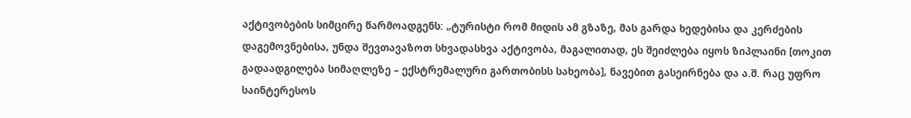აქტივობების სიმცირე წარმოადგენს: „ტურისტი რომ მიდის ამ გზაზე, მას გარდა ხედებისა და კერძების დაგემოვნებისა, უნდა შევთავაზოთ სხვადასხვა აქტივობა, მაგალითად, ეს შეიძლება იყოს ზიპლაინი [თოკით გადაადგილება სიმაღლეზე – ექსტრემალური გართობისს სახეობა], ნავებით გასეირნება და ა.შ. რაც უფრო საინტერესოს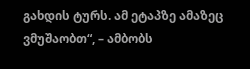გახდის ტურს. ამ ეტაპზე ამაზეც ვმუშაობთ“, – ამბობს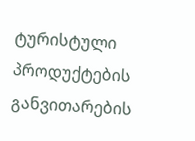ტურისტული პროდუქტების განვითარების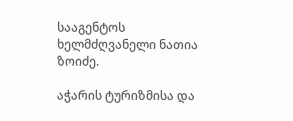სააგენტოს ხელმძღვანელი ნათია ზოიძე.

აჭარის ტურიზმისა და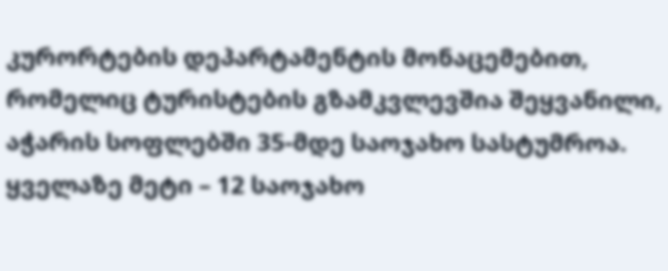კურორტების დეპარტამენტის მონაცემებით, რომელიც ტურისტების გზამკვლევშია შეყვანილი, აჭარის სოფლებში 35-მდე საოჯახო სასტუმროა. ყველაზე მეტი – 12 საოჯახო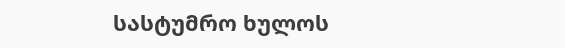სასტუმრო ხულოს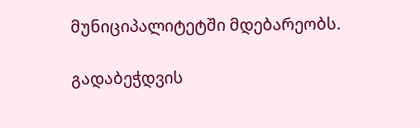მუნიციპალიტეტში მდებარეობს.

გადაბეჭდვის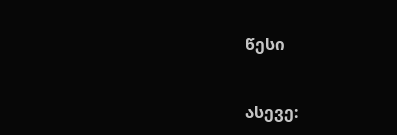წესი


ასევე: